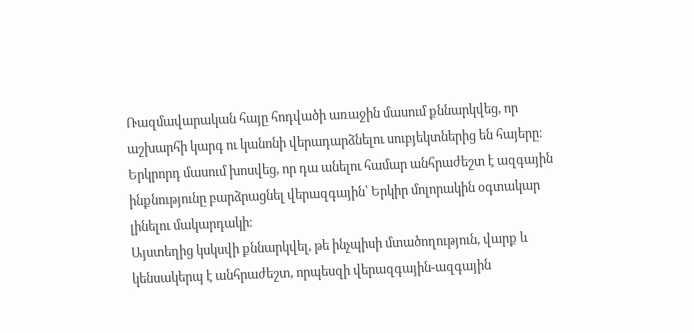Ռազմավարական հայը հոդվածի առաջին մասում քննարկվեց, որ աշխարհի կարգ ու կանոնի վերադարձնելու սուբյեկտներից են հայերը։
Երկրորդ մասում խոսվեց, որ դա անելու համար անհրաժեշտ է ազգային ինքնությունը բարձրացնել վերազգային՝ Երկիր մոլորակին օգտակար լինելու մակարդակի։
Այստեղից կսկսվի քննարկվել, թե ինչպիսի մտածողություն, վարք և կենսակերպ է անհրաժեշտ, որպեսզի վերազգային-ազգային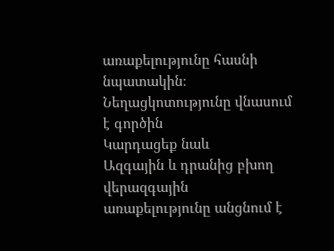առաքելությունը հասնի նպատակին։
Նեղացկոտությունը վնասում է գործին
Կարդացեք նաև
Ազգային և դրանից բխող վերազգային առաքելությունը անցնում է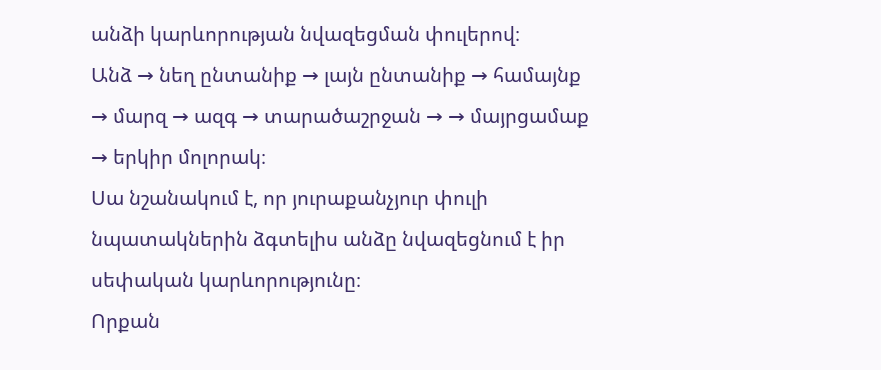անձի կարևորության նվազեցման փուլերով։
Անձ → նեղ ընտանիք → լայն ընտանիք → համայնք → մարզ → ազգ → տարածաշրջան → → մայրցամաք → երկիր մոլորակ։
Սա նշանակում է, որ յուրաքանչյուր փուլի նպատակներին ձգտելիս անձը նվազեցնում է իր սեփական կարևորությունը։
Որքան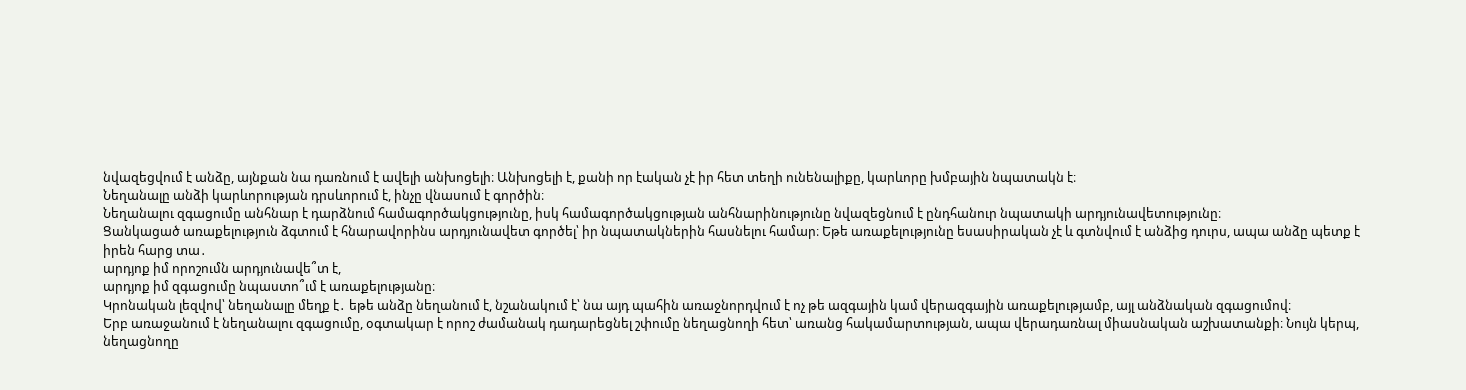նվազեցվում է անձը, այնքան նա դառնում է ավելի անխոցելի։ Անխոցելի է, քանի որ էական չէ իր հետ տեղի ունենալիքը, կարևորը խմբային նպատակն է։
Նեղանալը անձի կարևորության դրսևորում է, ինչը վնասում է գործին։
Նեղանալու զգացումը անհնար է դարձնում համագործակցությունը, իսկ համագործակցության անհնարինությունը նվազեցնում է ընդհանուր նպատակի արդյունավետությունը։
Ցանկացած առաքելություն ձգտում է հնարավորինս արդյունավետ գործել՝ իր նպատակներին հասնելու համար։ Եթե առաքելությունը եսասիրական չէ և գտնվում է անձից դուրս, ապա անձը պետք է իրեն հարց տա․
արդյոք իմ որոշումն արդյունավե՞տ է,
արդյոք իմ զգացումը նպաստո՞ւմ է առաքելությանը։
Կրոնական լեզվով՝ նեղանալը մեղք է․ եթե անձը նեղանում է, նշանակում է՝ նա այդ պահին առաջնորդվում է ոչ թե ազգային կամ վերազգային առաքելությամբ, այլ անձնական զգացումով։
Երբ առաջանում է նեղանալու զգացումը, օգտակար է որոշ ժամանակ դադարեցնել շփումը նեղացնողի հետ՝ առանց հակամարտության, ապա վերադառնալ միասնական աշխատանքի։ Նույն կերպ, նեղացնողը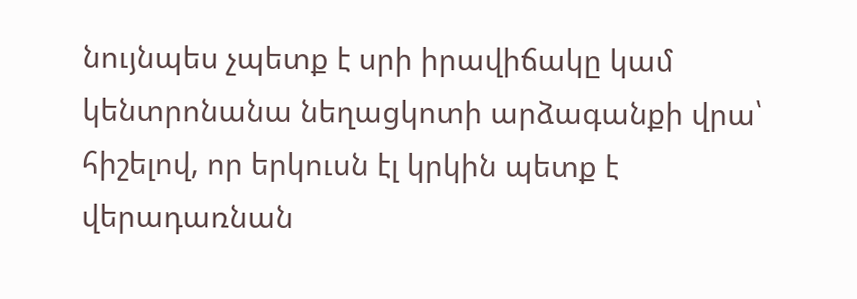նույնպես չպետք է սրի իրավիճակը կամ կենտրոնանա նեղացկոտի արձագանքի վրա՝ հիշելով, որ երկուսն էլ կրկին պետք է վերադառնան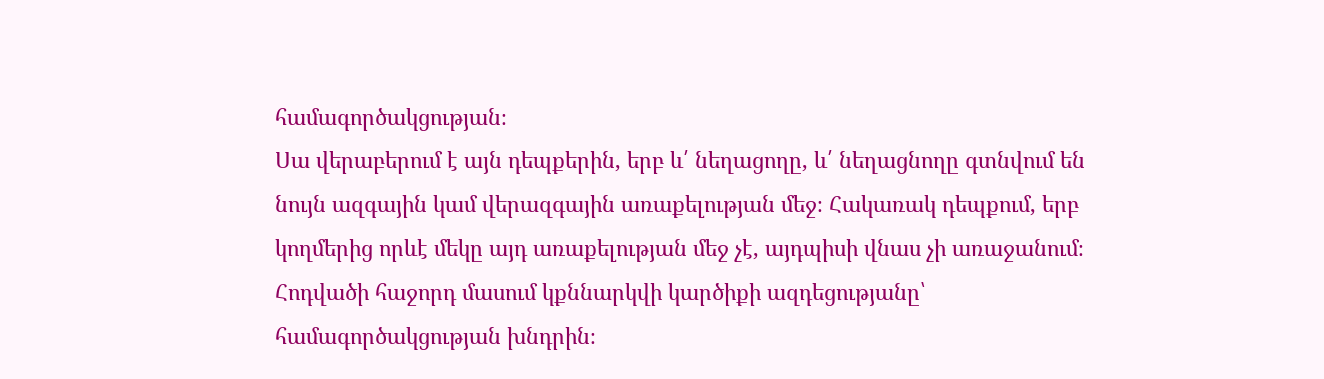համագործակցության։
Սա վերաբերում է այն դեպքերին, երբ և՛ նեղացողը, և՛ նեղացնողը գտնվում են նույն ազգային կամ վերազգային առաքելության մեջ։ Հակառակ դեպքում, երբ կողմերից որևէ մեկը այդ առաքելության մեջ չէ, այդպիսի վնաս չի առաջանում։
Հոդվածի հաջորդ մասում կքննարկվի կարծիքի ազդեցությանը՝ համագործակցության խնդրին։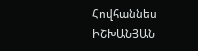Հովհաննես ԻՇԽԱՆՅԱՆ